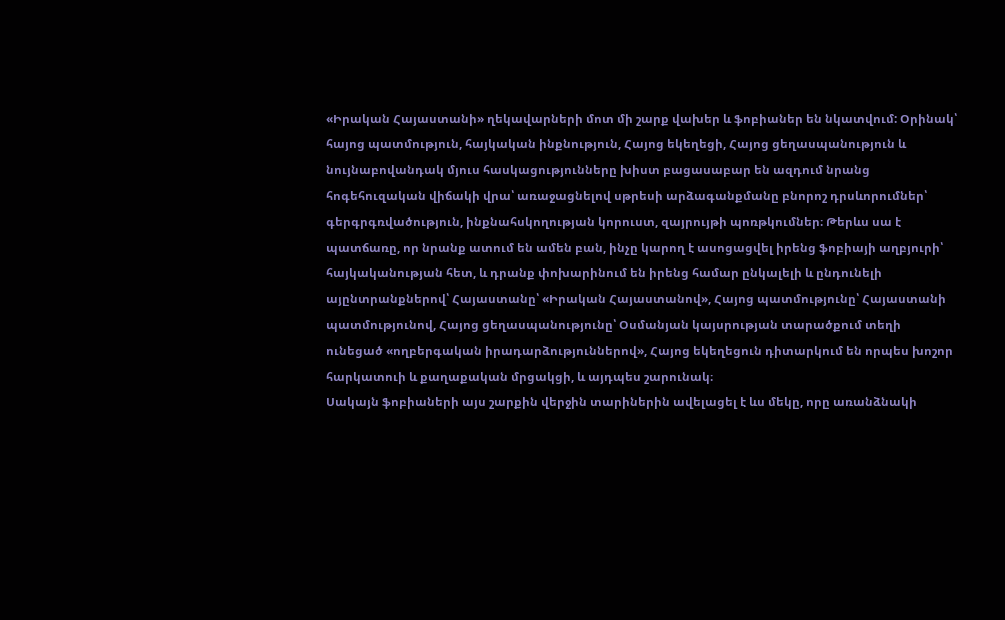«Իրական Հայաստանի» ղեկավարների մոտ մի շարք վախեր և ֆոբիաներ են նկատվում: Օրինակ՝ հայոց պատմություն, հայկական ինքնություն, Հայոց եկեղեցի, Հայոց ցեղասպանություն և նույնաբովանդակ մյուս հասկացությունները խիստ բացասաբար են ազդում նրանց հոգեհուզական վիճակի վրա՝ առաջացնելով սթրեսի արձագանքմանը բնորոշ դրսևորումներ՝ գերգրգռվածություն, ինքնահսկողության կորուստ, զայրույթի պոռթկումներ։ Թերևս սա է պատճառը, որ նրանք ատում են ամեն բան, ինչը կարող է ասոցացվել իրենց ֆոբիայի աղբյուրի՝ հայկականության հետ, և դրանք փոխարինում են իրենց համար ընկալելի և ընդունելի այընտրանքներով՝ Հայաստանը՝ «Իրական Հայաստանով», Հայոց պատմությունը՝ Հայաստանի պատմությունով, Հայոց ցեղասպանությունը՝ Օսմանյան կայսրության տարածքում տեղի ունեցած «ողբերգական իրադարձություններով», Հայոց եկեղեցուն դիտարկում են որպես խոշոր հարկատուի և քաղաքական մրցակցի, և այդպես շարունակ։
Սակայն ֆոբիաների այս շարքին վերջին տարիներին ավելացել է ևս մեկը, որը առանձնակի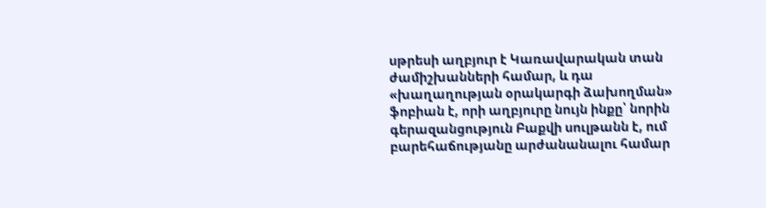սթրեսի աղբյուր է Կառավարական տան ժամիշխանների համար, և դա «խաղաղության օրակարգի ձախողման» ֆոբիան է, որի աղբյուրը նույն ինքը՝ նորին գերազանցություն Բաքվի սուլթանն է, ում բարեհաճությանը արժանանալու համար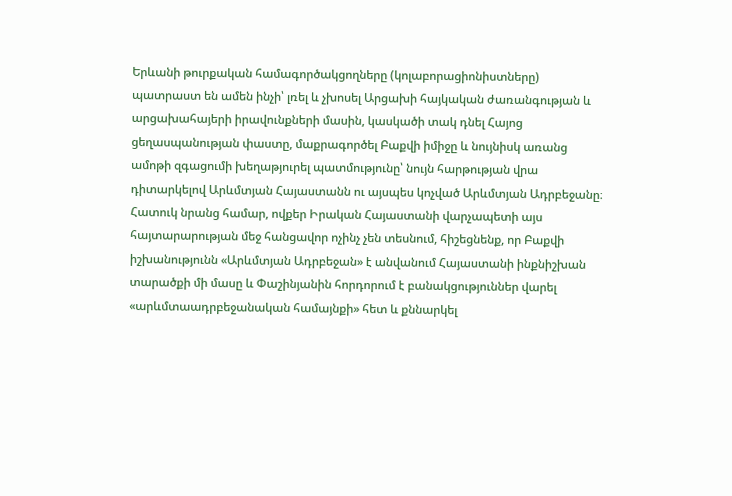Երևանի թուրքական համագործակցողները (կոլաբորացիոնիստները) պատրաստ են ամեն ինչի՝ լռել և չխոսել Արցախի հայկական ժառանգության և արցախահայերի իրավունքների մասին, կասկածի տակ դնել Հայոց ցեղասպանության փաստը, մաքրագործել Բաքվի իմիջը և նույնիսկ առանց ամոթի զգացումի խեղաթյուրել պատմությունը՝ նույն հարթության վրա դիտարկելով Արևմտյան Հայաստանն ու այսպես կոչված Արևմտյան Ադրբեջանը։ Հատուկ նրանց համար, ովքեր Իրական Հայաստանի վարչապետի այս հայտարարության մեջ հանցավոր ոչինչ չեն տեսնում, հիշեցնենք, որ Բաքվի իշխանությունն «Արևմտյան Ադրբեջան» է անվանում Հայաստանի ինքնիշխան տարածքի մի մասը և Փաշինյանին հորդորում է բանակցություններ վարել «արևմտաադրբեջանական համայնքի» հետ և քննարկել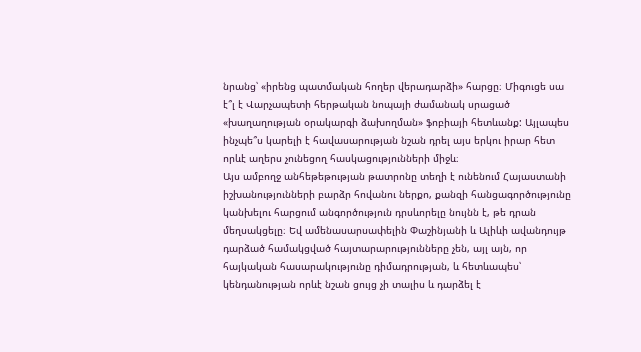նրանց՝ «իրենց պատմական հողեր վերադարձի» հարցը։ Միգուցե սա է՞լ է Վարչապետի հերթական նոպայի ժամանակ սրացած «խաղաղության օրակարգի ձախողման» ֆոբիայի հետևանք: Այլապես ինչպե՞ս կարելի է հավասարության նշան դրել այս երկու իրար հետ որևէ աղերս չունեցող հասկացությունների միջև։
Այս ամբողջ անհեթեթության թատրոնը տեղի է ունենում Հայաստանի իշխանությունների բարձր հովանու ներքո, քանզի հանցագործությունը կանխելու հարցում անգործություն դրսևորելը նույնն է, թե դրան մեղսակցելը։ Եվ ամենասարսափելին Փաշինյանի և Ալիևի ավանդույթ դարձած համակցված հայտարարությունները չեն, այլ այն, որ հայկական հասարակությունը դիմադրության, և հետևապես՝ կենդանության որևէ նշան ցույց չի տալիս և դարձել է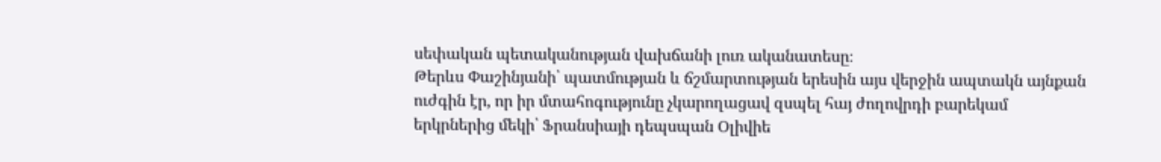սեփական պետականության վախճանի լուռ ականատեսը։
Թերևս Փաշինյանի՝ պատմության և ճշմարտության երեսին այս վերջին ապտակն այնքան ուժգին էր, որ իր մտահոգությունը չկարողացավ զսպել հայ ժողովրդի բարեկամ երկրներից մեկի՝ Ֆրանսիայի դեպսպան Օլիվիե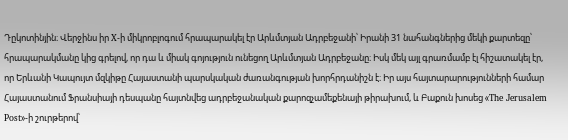Դըկոտինյին։ Վերջինս իր X-ի միկրոբլոգում հրապարակել էր Արևմտյան Ադրբեջանի՝ Իրանի 31 նահանգներից մեկի քարտեզը՝ հրապարակմանը կից գրելով, որ դա և միակ գոյություն ունեցող Արևմտյան Ադրբեջանը։ Իսկ մեկ այլ գրառմամբ էլ հիշատակել էր, որ Երևանի Կապույտ մզկիթը Հայաստանի պարսկական ժառանգության խորհրդանիշն է։ Իր այս հայտարարությունների համար Հայաստանում Ֆրանսիայի դեսպանը հայտնվեց ադրբեջանական քարոզչամեքենայի թիրախում, և Բաքուն խոսեց «The Jerusalem Post»-ի շուրթերով՝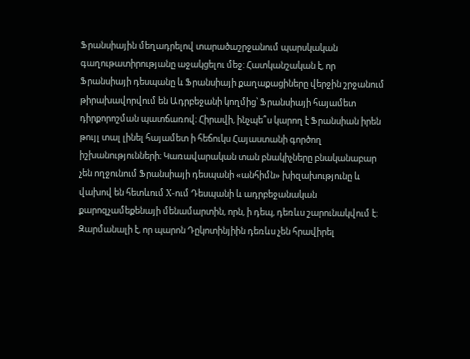Ֆրանսիային մեղադրելով տարածաշրջանում պարսկական գաղութատիրությանը աջակցելու մեջ: Հատկանշական է, որ Ֆրանսիայի դեսպանը և Ֆրանսիայի քաղաքացիները վերջին շրջանում թիրախավորվում են Ադրբեջանի կողմից՝ Ֆրանսիայի հայամետ դիրքորոշման պատճառով։ Հիրավի, ինչպե՞ս կարող է Ֆրանսիան իրեն թույլ տալ լինել հայամետ ի հեճուկս Հայաստանի գործող իշխանությունների։ Կառավարական տան բնակիչները բնականաբար չեն ողջունում Ֆրանսիայի դեսպանի «անհիմն» խիզախությունը և վախով են հետևում X-ում Դեսպանի և ադրբեջանական քարոզչամեքենայի մենամարտին, որն, ի դեպ, դեռևս շարունակվում է։ Զարմանալի է, որ պարոն Դըկոտինյիին դեռևս չեն հրավիրել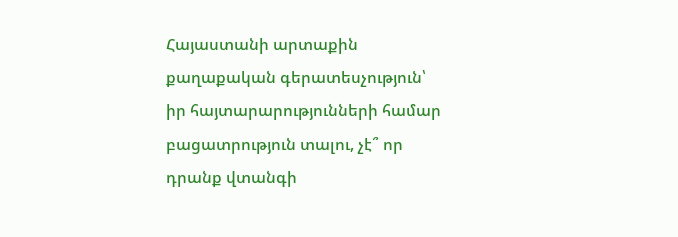Հայաստանի արտաքին քաղաքական գերատեսչություն՝ իր հայտարարությունների համար բացատրություն տալու, չէ՞ որ դրանք վտանգի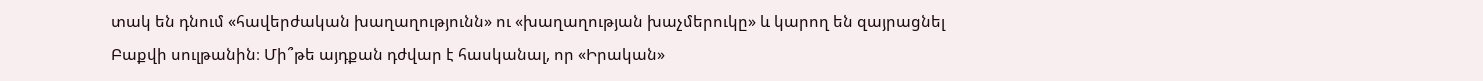տակ են դնում «հավերժական խաղաղությունն» ու «խաղաղության խաչմերուկը» և կարող են զայրացնել Բաքվի սուլթանին։ Մի՞թե այդքան դժվար է հասկանալ, որ «Իրական»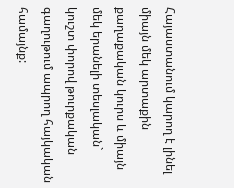Հայաստանում կարող է լինել միայն մեկ արտաքին քաղաքական կուրս և միայն մեկ երանելի տեսլական` կուշտ փորով թուրքական գաղութում ապրող հայկական համայնք: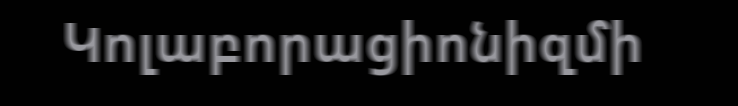Կոլաբորացիոնիզմի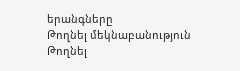երանգները
Թողնել մեկնաբանություն
Թողնել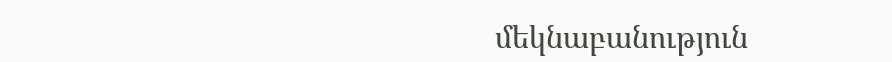մեկնաբանություն